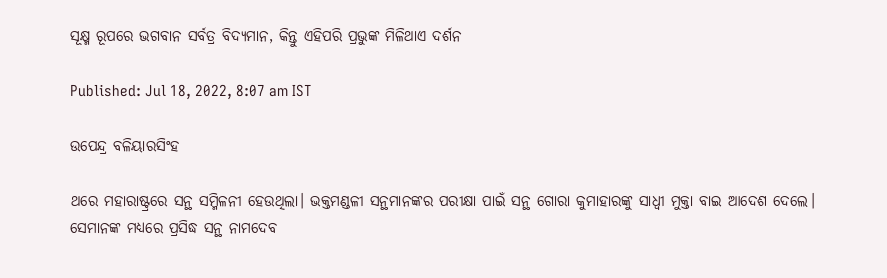ସୂକ୍ଷ୍ମ ରୂପରେ ଭଗବାନ ସର୍ବତ୍ର ବିଦ୍ୟମାନ, କିନ୍ତୁ ଏହିପରି ପ୍ରଭୁଙ୍କ ମିଳିଥାଏ ଦର୍ଶନ

Published: Jul 18, 2022, 8:07 am IST

ଉପେନ୍ଦ୍ର ବଳିୟାରସିଂହ

ଥରେ ମହାରାଷ୍ଟ୍ରରେ ସନ୍ଥ ସମ୍ମିଳନୀ ହେଉଥିଲା। ଭକ୍ତମଣ୍ଡଳୀ ସନ୍ଥମାନଙ୍କର ପରୀକ୍ଷା ପାଇଁ ସନ୍ଥ ଗୋରା କୁମାହାରଙ୍କୁ ସାଧ୍ଵୀ ମୁକ୍ତା ବାଇ ଆଦେଶ ଦେଲେ। ସେମାନଙ୍କ ମଧ୍ୟରେ ପ୍ରସିଦ୍ଧ ସନ୍ଥ ନାମଦେବ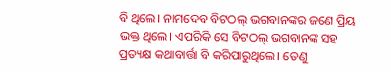ବି ଥିଲେ। ନାମଦେବ ବିଟଠଲ୍ ଭଗବାନଙ୍କର ଜଣେ ପ୍ରିୟ ଭକ୍ତ ଥିଲେ। ଏପରିକି ସେ ବିଟଠଲ୍ ଭଗବାନଙ୍କ ସହ ପ୍ରତ୍ୟକ୍ଷ କଥାବାର୍ତ୍ତା ବି କରିପାରୁଥିଲେ। ତେଣୁ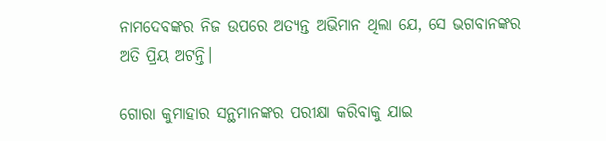ନାମଦେବଙ୍କର ନିଜ ଉପରେ ଅତ୍ୟନ୍ତ ଅଭିମାନ ଥିଲା ଯେ, ସେ ଭଗବାନଙ୍କର ଅତି ପ୍ରିୟ ଅଟନ୍ତି।

ଗୋରା କୁମାହାର ସନ୍ଥମାନଙ୍କର ପରୀକ୍ଷା କରିବାକୁ ଯାଇ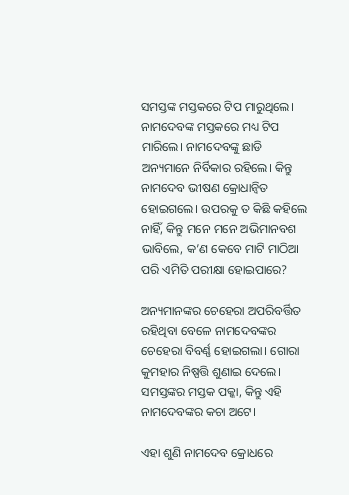ସମସ୍ତଙ୍କ ମସ୍ତକରେ ଟିପ ମାରୁଥିଲେ। ନାମଦେବଙ୍କ ମସ୍ତକରେ ମଧ୍ୟ ଟିପ ମାରିଲେ। ନାମଦେବଙ୍କୁ ଛାଡି ଅନ୍ୟମାନେ ନିର୍ବିକାର ରହିଲେ। କିନ୍ତୁ ନାମଦେବ ଭୀଷଣ କ୍ରୋଧାନ୍ଵିତ ହୋଇଗଲେ। ଉପରକୁ ତ କିଛି କହିଲେ ନାହିଁ, କିନ୍ତୁ ମନେ ମନେ ଅଭିମାନବଶ ଭାବିଲେ, କ’ଣ କେବେ ମାଟି ମାଠିଆ ପରି ଏମିତି ପରୀକ୍ଷା ହୋଇପାରେ?

ଅନ୍ୟମାନଙ୍କର ଚେହେରା ଅପରିବର୍ତ୍ତିତ ରହିଥିବା ବେଳେ ନାମଦେବଙ୍କର ଚେହେରା ବିବର୍ଣ୍ଣ ହୋଇଗଲା। ଗୋରା କୁମହାର ନିଷ୍ପତ୍ତି ଶୁଣାଇ ଦେଲେ। ସମସ୍ତଙ୍କର ମସ୍ତକ ପକ୍କା, କିନ୍ତୁ ଏହି ନାମଦେବଙ୍କର କଚା ଅଟେ।

ଏହା ଶୁଣି ନାମଦେବ କ୍ରୋଧରେ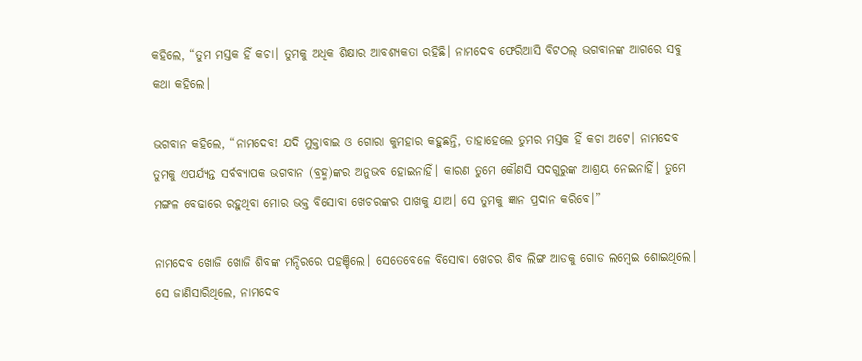କହିଲେ, “ତୁମ ମସ୍ତକ ହିଁ କଚା। ତୁମକୁ ଅଧିକ ଶିକ୍ଷାର ଆବଶ୍ୟକତା ରହିଛି। ନାମଦେବ ଫେରିଆସି ବିଟଠଲ୍ ଭଗବାନଙ୍କ ଆଗରେ ସବୁ କଥା କହିଲେ।

ଭଗବାନ କହିଲେ, “ନାମଦେବ! ଯଦି ମୁକ୍ତାବାଇ ଓ ଗୋରା କୁମହାର କହୁଛନ୍ତି, ତାହାହେଲେ ତୁମର ମସ୍ତକ ହିଁ କଚା ଅଟେ। ନାମଦେବ ତୁମକୁ ଏପର୍ଯ୍ୟନ୍ତ ସର୍ବବ୍ୟାପକ ଭଗବାନ (ବ୍ରହ୍ମ)ଙ୍କର ଅନୁଭବ ହୋଇନାହିଁ। କାରଣ ତୁମେ କୌଣସି ସଦଗୁରୁଙ୍କ ଆଶ୍ରୟ ନେଇନାହିଁ। ତୁମେ ମଙ୍ଗଳ ବେଢାରେ ରହୁଥିବା ମୋର ଭକ୍ତ ବିସୋବା ଖେଚରଙ୍କର ପାଖକୁ ଯାଅ। ସେ ତୁମକୁ ଜ୍ଞାନ ପ୍ରଦାନ କରିବେ।”

ନାମଦେବ ଖୋଜି ଖୋଜି ଶିବଙ୍କ ମନ୍ଦିରରେ ପହଞ୍ଚିଲେ। ସେତେବେଳେ ବିସୋବା ଖେଚର ଶିବ ଲିଙ୍ଗ ଆଡକୁ ଗୋଡ ଲମ୍ବେଇ ଶୋଇଥିଲେ। ସେ ଜାଣିସାରିଥିଲେ, ନାମଦେବ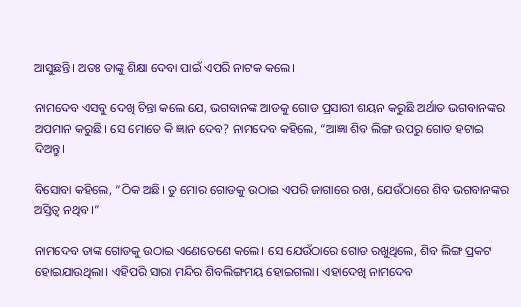ଆସୁଛନ୍ତି। ଅତଃ ତାଙ୍କୁ ଶିକ୍ଷା ଦେବା ପାଇଁ ଏପରି ନାଟକ କଲେ।

ନାମଦେବ ଏସବୁ ଦେଖି ଚିନ୍ତା କଲେ ଯେ, ଭଗବାନଙ୍କ ଆଡକୁ ଗୋଡ ପ୍ରସାରୀ ଶୟନ କରୁଛି ଅର୍ଥାତ ଭଗବାନଙ୍କର ଅପମାନ କରୁଛି। ସେ ମୋତେ କି ଜ୍ଞାନ ଦେବ? ନାମଦେବ କହିଲେ, “ଆଜ୍ଞା ଶିବ ଲିଙ୍ଗ ଉପରୁ ଗୋଡ ହଟାଇ ଦିଅନ୍ତୁ।

ବିସୋବା କହିଲେ, “ଠିକ ଅଛି। ତୁ ମୋର ଗୋଡକୁ ଉଠାଇ ଏପରି ଜାଗାରେ ରଖ, ଯେଉଁଠାରେ ଶିବ ଭଗବାନଙ୍କର ଅସ୍ତିତ୍ଵ ନଥିବ।”

ନାମଦେବ ତାଙ୍କ ଗୋଡକୁ ଉଠାଇ ଏଣେତେଣେ କଲେ। ସେ ଯେଉଁଠାରେ ଗୋଡ ରଖୁଥିଲେ, ଶିବ ଲିଙ୍ଗ ପ୍ରକଟ ହୋଇଯାଉଥିଲା। ଏହିପରି ସାରା ମନ୍ଦିର ଶିବଲିଙ୍ଗମୟ ହୋଇଗଲା। ଏହାଦେଖି ନାମଦେବ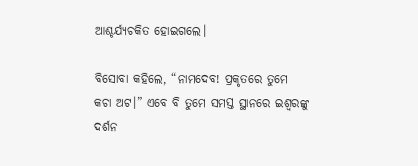ଆଶ୍ଚର୍ଯ୍ୟଚକିତ ହୋଇଗଲେ।

ବିସୋବା କହିଲେ, “ନାମଦେବ! ପ୍ରକୃତରେ ତୁମେ କଚା ଅଟ।” ଏବେ ବି ତୁମେ ସମସ୍ତ ସ୍ଥାନରେ ଇଶ୍ଵରଙ୍କୁ ଦର୍ଶନ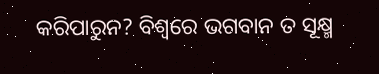କରିପାରୁନ? ବିଶ୍ଵରେ ଭଗବାନ ତ ସୂକ୍ଷ୍ମ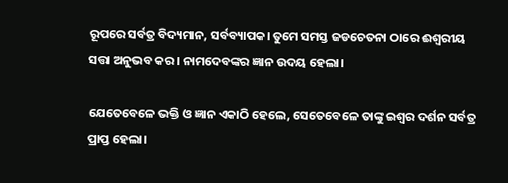ରୂପରେ ସର୍ବତ୍ର ବିଦ୍ୟମାନ, ସର୍ବବ୍ୟାପକ। ତୁମେ ସମସ୍ତ ଜଡଚେତନା ଠାରେ ଈଶ୍ବରୀୟ ସତ୍ତା ଅନୁଭବ କର। ନାମଦେବଙ୍କର ଜ୍ଞାନ ଉଦୟ ହେଲା।

ଯେତେବେଳେ ଭକ୍ତି ଓ ଜ୍ଞାନ ଏକାଠି ହେଲେ, ସେତେବେଳେ ତାଙ୍କୁ ଇଶ୍ଵର ଦର୍ଶନ ସର୍ବତ୍ର ପ୍ରାପ୍ତ ହେଲା।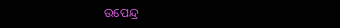ଉପେନ୍ଦ୍ର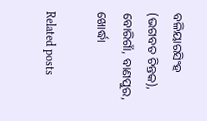ବଳିୟାରସିଂହ (ଭଗବତ ଚିନ୍ତକ), ବୋରିଗାଁ, ବାଣପୁର, ଖୋର୍ଦ୍ଧା

Related posts